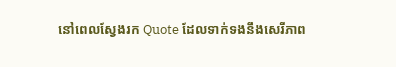នៅពេលស្វែងរក Quote ដែលទាក់ទងនឹងសេរីភាព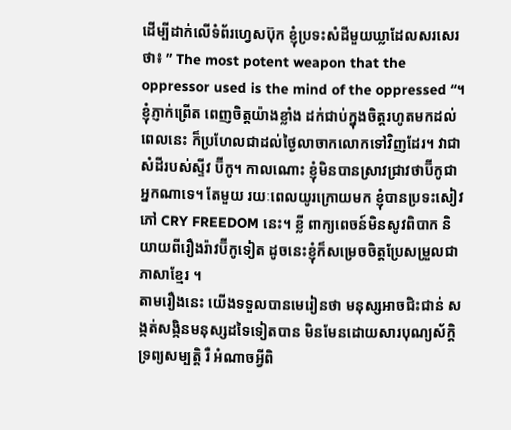ដើម្បីដាក់លើទំព័រហ្វេសប៊ុក ខ្ញុំប្រទះសំដីមួយឃ្លាដែលសរសេរថា៖ ” The most potent weapon that the oppressor used is the mind of the oppressed “។
ខ្ញុំភ្ញាក់ព្រើត ពេញចិត្តយ៉ាងខ្លាំង ដក់ជាប់ក្នុងចិត្តរហូតមកដល់ពេលនេះ ក៏ប្រហែលជាដល់ថ្ងៃលាចាកលោកទៅវិញដែរ។ វាជាសំដីរបស់ស្ទីវ ប៊ីកូ។ កាលណោះ ខ្ញុំមិនបានស្រាវជ្រាវថាប៊ីកូជាអ្នកណាទេ។ តែមួយ រយៈពេលយូរក្រោយមក ខ្ញុំបានប្រទះសៀវភៅ CRY FREEDOM នេះ។ ខ្លី ពាក្យពេចន៍មិនសូវពិបាក និយាយពីរឿងរ៉ាវប៊ីកូទៀត ដូចនេះខ្ញុំក៏សម្រេចចិត្តប្រែសម្រួលជាភាសាខ្មែរ ។
តាមរឿងនេះ យើងទទួលបានមេរៀនថា មនុស្សអាចជិះជាន់ សង្កត់សង្កិនមនុស្សដទៃទៀតបាន មិនមែនដោយសារបុណ្យស័ក្តិ ទ្រព្យសម្បត្តិ រឺ អំណាចអ្វីពិ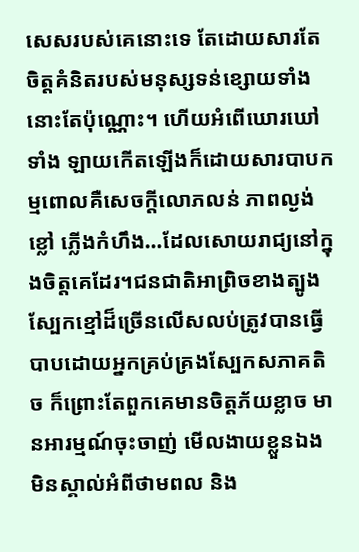សេសរបស់គេនោះទេ តែដោយសារតែចិត្តគំនិតរបស់មនុស្សទន់ខ្សោយទាំងនោះតែប៉ុណ្ណោះ។ ហើយអំពើឃោរឃៅទាំង ឡាយកើតឡើងក៏ដោយសារបាបកម្មពោលគឺសេចក្តីលោភលន់ ភាពល្ងង់ខ្លៅ ភ្លើងកំហឹង…ដែលសោយរាជ្យនៅក្នុងចិត្តគេដែរ។ជនជាតិអាព្រិចខាងត្បូងស្បែកខ្មៅដ៏ច្រើនលើសលប់ត្រូវបានធ្វើបាបដោយអ្នកគ្រប់គ្រងស្បែកសភាគតិច ក៏ព្រោះតែពួកគេមានចិត្តភ័យខ្លាច មានអារម្មណ៍ចុះចាញ់ មើលងាយខ្លួនឯង មិនស្គាល់អំពីថាមពល និង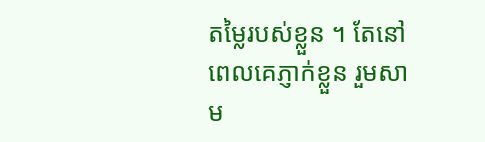តម្លៃរបស់ខ្លួន ។ តែនៅពេលគេភ្ញាក់ខ្លួន រួមសាម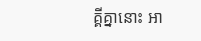គ្គីគ្នានោះ អា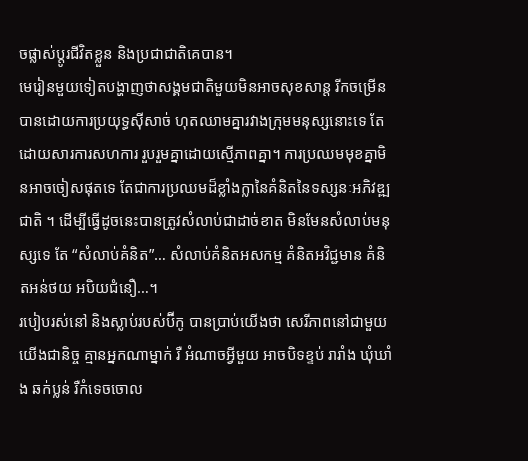ចផ្លាស់ប្តូរជីវិតខ្លួន និងប្រជាជាតិគេបាន។
មេរៀនមួយទៀតបង្ហាញថាសង្គមជាតិមួយមិនអាចសុខសាន្ត រីកចម្រើនបានដោយការប្រយុទ្ធស៊ីសាច់ ហុតឈាមគ្នារវាងក្រុមមនុស្សនោះទេ តែដោយសារការសហការ រួបរួមគ្នាដោយស្មើភាពគ្នា។ ការប្រឈមមុខគ្នាមិនអាចចៀសផុតទេ តែជាការប្រឈមដ៏ខ្លាំងក្លានៃគំនិតនៃទស្សនៈអភិវឌ្ឍជាតិ ។ ដើម្បីធ្វើដូចនេះបានត្រូវសំលាប់ជាដាច់ខាត មិនមែនសំលាប់មនុស្សទេ តែ “សំលាប់គំនិត”… សំលាប់គំនិតអសកម្ម គំនិតអវិជ្ជមាន គំនិតអន់ថយ អបិយជំនឿ…។
របៀបរស់នៅ និងស្លាប់របស់ប៊ីកូ បានប្រាប់យើងថា សេរីភាពនៅជាមួយយើងជានិច្ច គ្មានអ្នកណាម្នាក់ រឺ អំណាចអ្វីមួយ អាចបិទខ្ទប់ រារាំង ឃុំឃាំង ឆក់ប្លន់ រឺកំទេចចោល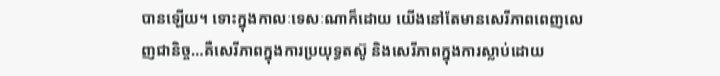បានឡើយ។ ទោះក្នុងកាលៈទេសៈណាក៏ដោយ យើងនៅតែមានសេរីភាពពេញលេញជានិច្ច…គឺសេរីភាពក្នុងការប្រយុទ្ធតស៊ូ និងសេរីភាពក្នុងការស្លាប់ដោយ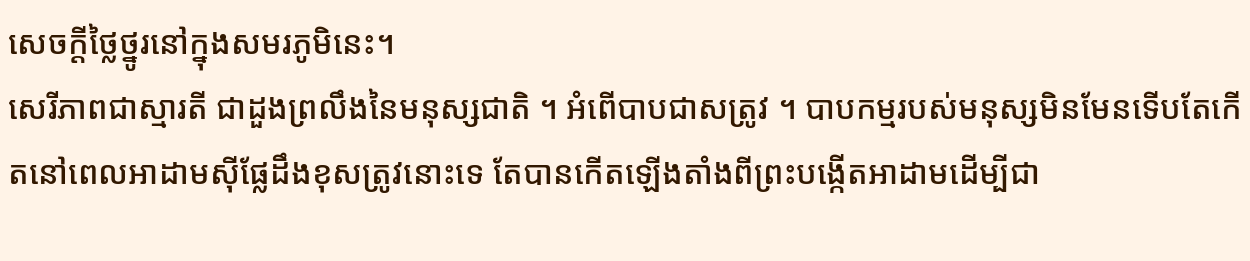សេចក្តីថ្លៃថ្នូរនៅក្នុងសមរភូមិនេះ។
សេរីភាពជាស្មារតី ជាដួងព្រលឹងនៃមនុស្សជាតិ ។ អំពើបាបជាសត្រូវ ។ បាបកម្មរបស់មនុស្សមិនមែនទើបតែកើតនៅពេលអាដាមស៊ីផ្លែដឹងខុសត្រូវនោះទេ តែបានកើតឡើងតាំងពីព្រះបង្កើតអាដាមដើម្បីជា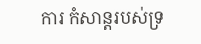ការ កំសាន្តរបស់ទ្រ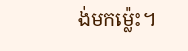ង់មកម្ល៉េះ។